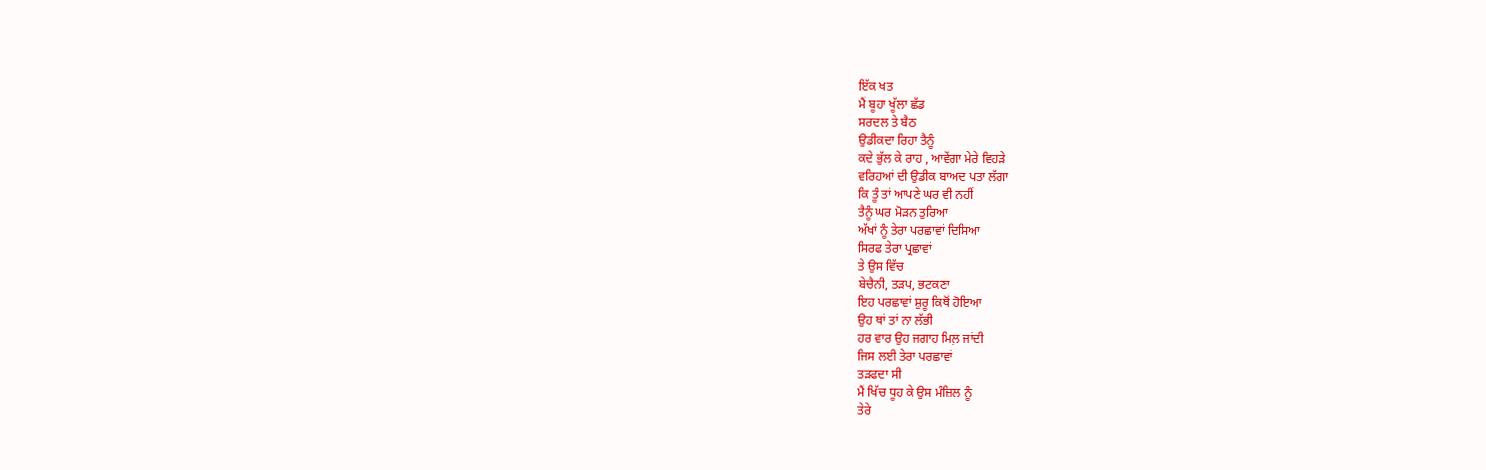ਇੱਕ ਖਤ
ਮੈਂ ਬੂਹਾ ਖੂੱਲਾ ਛੱਡ
ਸਰਦਲ ਤੇ ਬੈਠ
ਉਡੀਕਦਾ ਰਿਹਾ ਤੈਨੂੰ
ਕਦੇ ਭੁੱਲ ਕੇ ਰਾਹ , ਆਵੇਂਗਾ ਮੇਰੇ ਵਿਹੜੇ
ਵਰਿਹਆਂ ਦੀ ਉਡੀਕ ਬਾਅਦ ਪਤਾ ਲੱਗਾ
ਕਿ ਤੂੰ ਤਾਂ ਆਪਣੇ ਘਰ ਵੀ ਨਹੀਂ
ਤੈਨੂੰ ਘਰ ਮੋੜਨ ਤੁਰਿਆ
ਅੱਖਾਂ ਨੂੰ ਤੇਰਾ ਪਰਛਾਵਾਂ ਦਿਸਿਆ
ਸਿਰਫ ਤੇਰਾ ਪ੍ਰਛਾਵਾਂ
ਤੇ ਉਸ ਵਿੱਚ
ਬੇਚੈਨੀ, ਤੜਪ, ਭਟਕਣਾ
ਇਹ ਪਰਛਾਵਾਂ ਸ਼ੁਰੂ ਕਿਥੋਂ ਹੋਇਆ
ਉਹ ਥਾਂ ਤਾਂ ਨਾ ਲੱਭੀ
ਹਰ ਵਾਰ ਉਹ ਜਗਾਹ ਮਿਲ਼ ਜਾਂਦੀ
ਜਿਸ ਲਈ ਤੇਰਾ ਪਰਛਾਵਾਂ
ਤੜਫਦਾ ਸੀ
ਮੈਂ ਖਿੱਚ ਧੂਹ ਕੇ ਉਸ ਮੰਜ਼ਿਲ ਨੂੰ
ਤੇਰੇ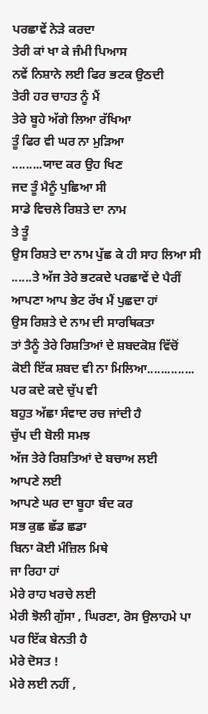ਪਰਛਾਵੇਂ ਨੇੜੇ ਕਰਦਾ
ਤੇਰੀ ਕਾਂ ਖਾ ਕੇ ਜੰਮੀ ਪਿਆਸ
ਨਵੇਂ ਨਿਸ਼ਾਨੇ ਲਈ ਫਿਰ ਭਟਕ ਉਠਦੀ
ਤੇਰੀ ਹਰ ਚਾਹਤ ਨੂੰ ਮੈਂ
ਤੇਰੇ ਬੂਹੇ ਅੱਗੇ ਲਿਆ ਰੱਖਿਆ
ਤੂੰ ਫਿਰ ਵੀ ਘਰ ਨਾ ਮੁੜਿਆ
.........ਯਾਦ ਕਰ ਉਹ ਖਿਣ
ਜਦ ਤੂੰ ਮੈਨੂੰ ਪੁਛਿਆ ਸੀ
ਸਾਡੇ ਵਿਚਲੇ ਰਿਸ਼ਤੇ ਦਾ ਨਾਮ
ਤੇ ਤੂੰ
ਉਸ ਰਿਸ਼ਤੇ ਦਾ ਨਾਮ ਪੁੱਛ ਕੇ ਹੀ ਸਾਹ ਲਿਆ ਸੀ
......ਤੇ ਅੱਜ ਤੇਰੇ ਭਟਕਦੇ ਪਰਛਾਵੇਂ ਦੇ ਪੈਰੀਂ
ਆਪਣਾ ਆਪ ਭੇਟ ਰੱਖ ਮੈਂ ਪੁਛਦਾ ਹਾਂ
ਉਸ ਰਿਸ਼ਤੇ ਦੇ ਨਾਮ ਦੀ ਸਾਰਥਿਕਤਾ
ਤਾਂ ਤੈਨੂੰ ਤੇਰੇ ਰਿਸ਼ਤਿਆਂ ਦੇ ਸ਼ਬਦਕੋਸ਼ ਵਿੱਚੋਂ
ਕੋਈ ਇੱਕ ਸ਼ਬਦ ਵੀ ਨਾ ਮਿਲਿਆ..............
ਪਰ ਕਦੇ ਕਦੇ ਚੁੱਪ ਵੀ
ਬਹੁਤ ਅੱਛਾ ਸੰਵਾਦ ਰਚ ਜਾਂਦੀ ਹੈ
ਚੁੱਪ ਦੀ ਬੋਲੀ ਸਮਝ
ਅੱਜ ਤੇਰੇ ਰਿਸ਼ਤਿਆਂ ਦੇ ਬਚਾਅ ਲਈ
ਆਪਣੇ ਲਈ
ਆਪਣੇ ਘਰ ਦਾ ਬੂਹਾ ਬੰਦ ਕਰ
ਸਭ ਕੁਛ ਛੱਡ ਛਡਾ
ਬਿਨਾ ਕੋਈ ਮੰਜ਼ਿਲ ਮਿਥੇ
ਜਾ ਰਿਹਾ ਹਾਂ
ਮੇਰੇ ਰਾਹ ਖਰਚੇ ਲਈ
ਮੇਰੀ ਝੋਲੀ ਗੁੱਸਾ , ਘਿਰਣਾ, ਰੋਸ ਉਲਾਹਮੇ ਪਾ
ਪਰ ਇੱਕ ਬੇਨਤੀ ਹੈ
ਮੇਰੇ ਦੋਸਤ !
ਮੇਰੇ ਲਈ ਨਹੀਂ ,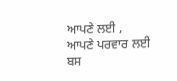ਆਪਣੇ ਲਈ ,
ਆਪਣੇ ਪਰਵਾਰ ਲਈ
ਬਸ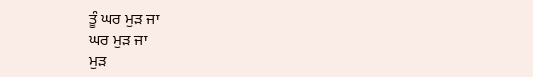ਤੂੰ ਘਰ ਮੁੜ ਜਾ
ਘਰ ਮੁੜ ਜਾ
ਮੁੜ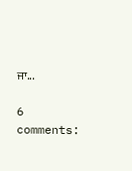ਜਾ...

6 comments: